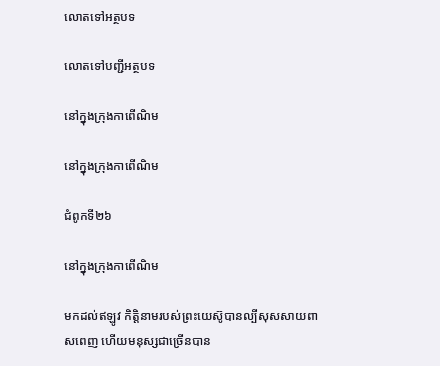លោតទៅអត្ថបទ

លោតទៅបញ្ជីអត្ថបទ

នៅក្នុងក្រុងកាពើណិម

នៅក្នុងក្រុងកាពើណិម

ជំពូកទី២៦

នៅក្នុងក្រុងកាពើណិម

មកដល់ឥឡូវ កិត្ដិនាមរបស់ព្រះយេស៊ូបានល្បីសុសសាយពាសពេញ ហើយមនុស្សជាច្រើនបាន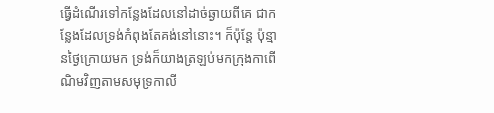ធ្វើដំណើរទៅកន្លែងដែលនៅដាច់ឆ្ងាយពីគេ ជាកន្លែងដែលទ្រង់កំពុងតែគង់នៅនោះ។ ក៏ប៉ុន្តែ ប៉ុន្មានថ្ងៃក្រោយមក ទ្រង់ក៏យាងត្រឡប់មកក្រុងកាពើណិមវិញតាមសមុទ្រកាលី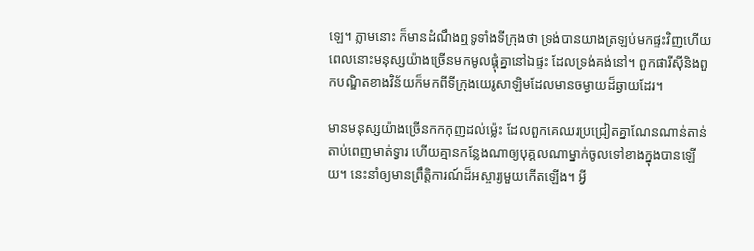ឡេ។ ភ្លាមនោះ ក៏មានដំណឹងឮទូទាំងទីក្រុងថា ទ្រង់បានយាងត្រឡប់មកផ្ទះវិញហើយ ពេលនោះមនុស្សយ៉ាងច្រើនមកមូលផ្ដុំគ្នានៅឯផ្ទះ ដែលទ្រង់គង់នៅ។ ពួកផារីស៊ីនិងពួកបណ្ឌិតខាងវិន័យក៏មកពីទីក្រុងយេរូសាឡិមដែលមានចម្ងាយដ៏ឆ្ងាយដែរ។

មានមនុស្សយ៉ាងច្រើនកកកុញដល់ម្ល៉េះ ដែលពួកគេឈរប្រជ្រៀតគ្នាណែនណាន់តាន់តាប់ពេញមាត់ទ្វារ ហើយគ្មានកន្លែងណាឲ្យបុគ្គលណាម្នាក់ចូលទៅខាងក្នុងបានឡើយ។ នេះនាំឲ្យមានព្រឹត្ដិការណ៍ដ៏អស្ចារ្យមួយកើតឡើង។ អ្វី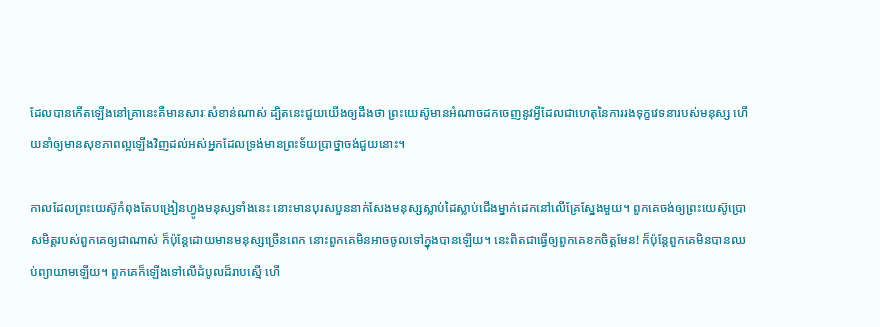ដែលបានកើតឡើងនៅគ្រានេះគឺមានសារៈសំខាន់ណាស់ ដ្បិតនេះជួយយើងឲ្យដឹងថា ព្រះយេស៊ូមានអំណាចដកចេញនូវអ្វីដែលជាហេតុនៃការរងទុក្ខវេទនារបស់មនុស្ស ហើយនាំឲ្យមានសុខភាពល្អឡើងវិញដល់អស់អ្នកដែលទ្រង់មានព្រះទ័យប្រាថ្នាចង់ជួយនោះ។

កាលដែលព្រះយេស៊ូកំពុងតែបង្រៀនហ្វូងមនុស្សទាំងនេះ នោះមានបុរសបួននាក់សែងមនុស្សស្លាប់ដៃស្លាប់ជើងម្នាក់ដេកនៅលើគ្រែស្នែងមួយ។ ពួកគេចង់ឲ្យព្រះយេស៊ូប្រោសមិត្តរបស់ពួកគេឲ្យជាណាស់ ក៏ប៉ុន្តែដោយមានមនុស្សច្រើនពេក នោះពួកគេមិនអាចចូលទៅក្នុងបានឡើយ។ នេះពិតជាធ្វើឲ្យពួកគេខកចិត្តមែន! ក៏ប៉ុន្តែពួកគេមិនបានឈប់ព្យាយាមឡើយ។ ពួកគេក៏ឡើងទៅលើដំបូលដ៏រាបស្មើ ហើ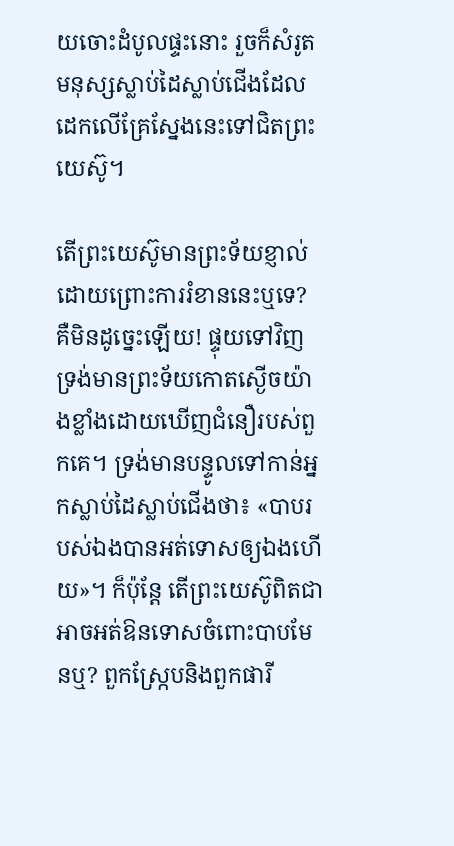យចោះដំបូលផ្ទះនោះ រួចក៏សំរូតមនុស្សស្លាប់ដៃស្លាប់ជើងដែលដេកលើគ្រែស្នែងនេះទៅជិតព្រះយេស៊ូ។

តើព្រះយេស៊ូមានព្រះទ័យខ្ញាល់ដោយព្រោះការរំខាននេះឬទេ? គឺមិនដូច្នេះឡើយ! ផ្ទុយទៅវិញ ទ្រង់មានព្រះទ័យកោតស្ងើចយ៉ាងខ្លាំងដោយឃើញជំនឿរបស់ពួកគេ។ ទ្រង់មានបន្ទូលទៅកាន់អ្នកស្លាប់ដៃស្លាប់ជើងថា៖ «បាបរបស់ឯងបានអត់ទោសឲ្យឯងហើយ»។ ក៏ប៉ុន្តែ តើព្រះយេស៊ូពិតជាអាចអត់ឱនទោសចំពោះបាបមែនឬ? ពួកស្ក្រែបនិងពួកផារី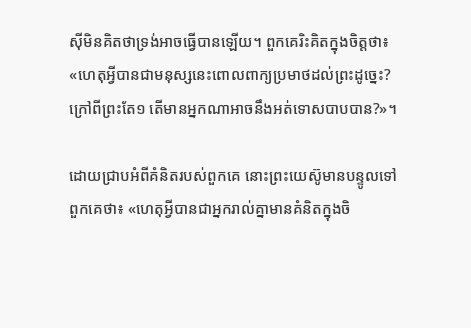ស៊ីមិនគិតថាទ្រង់អាចធ្វើបានឡើយ។ ពួកគេរិះគិតក្នុងចិត្តថា៖ «ហេតុអ្វីបានជាមនុស្សនេះពោលពាក្យប្រមាថដល់ព្រះដូច្នេះ? ក្រៅពីព្រះតែ១ តើមានអ្នកណាអាចនឹងអត់ទោសបាបបាន?»។

ដោយជ្រាបអំពីគំនិតរបស់ពួកគេ នោះព្រះយេស៊ូមានបន្ទូលទៅពួកគេថា៖ «ហេតុអ្វីបានជាអ្នករាល់គ្នាមានគំនិតក្នុងចិ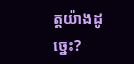ត្តយ៉ាងដូច្នេះ?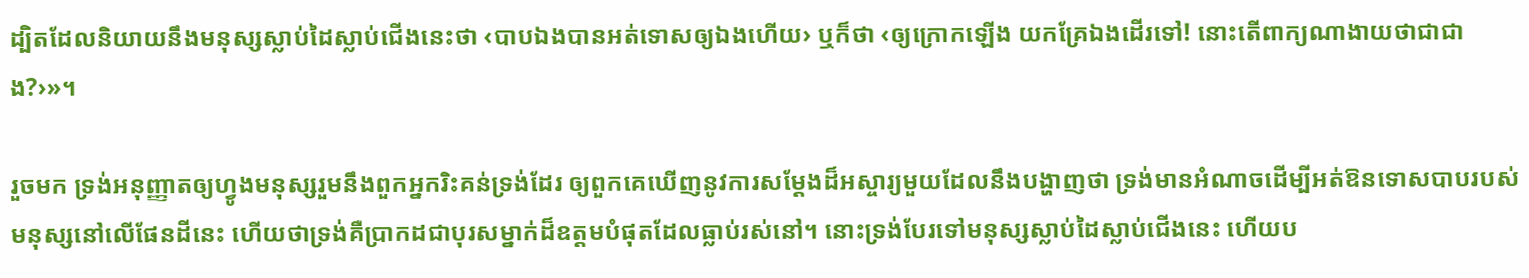ដ្បិតដែលនិយាយនឹងមនុស្សស្លាប់ដៃស្លាប់ជើងនេះថា ‹បាបឯងបានអត់ទោសឲ្យឯងហើយ› ឬក៏ថា ‹ឲ្យក្រោកឡើង យកគ្រែឯងដើរទៅ! នោះតើពាក្យណាងាយថាជាជាង?›»។

រួចមក ទ្រង់អនុញ្ញាតឲ្យហ្វូងមនុស្សរួមនឹងពួកអ្នករិះគន់ទ្រង់ដែរ ឲ្យពួកគេឃើញនូវការសម្ដែងដ៏អស្ចារ្យមួយដែលនឹងបង្ហាញថា ទ្រង់មានអំណាចដើម្បីអត់ឱនទោសបាបរបស់មនុស្សនៅលើផែនដីនេះ ហើយថាទ្រង់គឺប្រាកដជាបុរសម្នាក់ដ៏ឧត្តមបំផុតដែលធ្លាប់រស់នៅ។ នោះទ្រង់បែរទៅមនុស្សស្លាប់ដៃស្លាប់ជើងនេះ ហើយប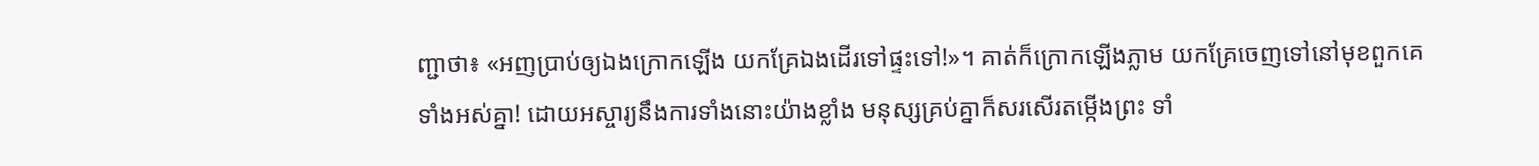ញ្ជាថា៖ «អញប្រាប់ឲ្យឯងក្រោកឡើង យកគ្រែឯងដើរទៅផ្ទះទៅ!»។ គាត់ក៏ក្រោកឡើងភ្លាម យកគ្រែចេញទៅនៅមុខពួកគេទាំងអស់គ្នា! ដោយអស្ចារ្យនឹងការទាំងនោះយ៉ាងខ្លាំង មនុស្សគ្រប់គ្នាក៏សរសើរតម្កើងព្រះ ទាំ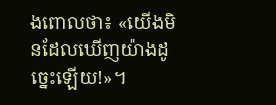ងពោលថា៖ «យើងមិនដែលឃើញយ៉ាងដូច្នេះឡើយ!»។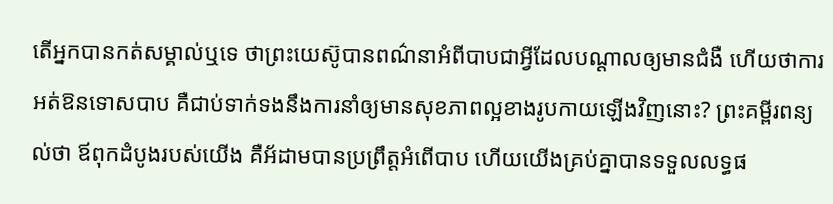តើអ្នកបានកត់សម្គាល់ឬទេ ថាព្រះយេស៊ូបានពណ៌នាអំពីបាបជាអ្វីដែលបណ្ដាលឲ្យមានជំងឺ ហើយថាការអត់ឱនទោសបាប គឺជាប់ទាក់ទងនឹងការនាំឲ្យមានសុខភាពល្អខាងរូបកាយឡើងវិញនោះ? ព្រះគម្ពីរពន្យល់ថា ឪពុកដំបូងរបស់យើង គឺអ័ដាមបានប្រព្រឹត្តអំពើបាប ហើយយើងគ្រប់គ្នាបានទទួលលទ្ធផ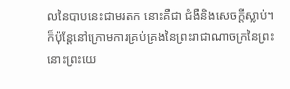លនៃបាបនេះជាមរតក នោះគឺជា ជំងឺនិងសេចក្ដីស្លាប់។ ក៏ប៉ុន្តែនៅក្រោមការគ្រប់គ្រងនៃព្រះរាជាណាចក្រនៃព្រះ នោះព្រះយេ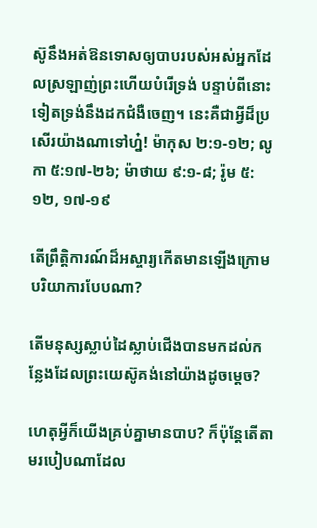ស៊ូនឹងអត់ឱនទោសឲ្យបាបរបស់អស់អ្នកដែលស្រឡាញ់ព្រះហើយបំរើទ្រង់ បន្ទាប់ពីនោះទៀតទ្រង់នឹងដកជំងឺចេញ។ នេះគឺជាអ្វីដ៏ប្រសើរយ៉ាងណាទៅហ្ន៎! ម៉ាកុស ២:១-១២; លូកា ៥:១៧-២៦; ម៉ាថាយ ៩:១-៨; រ៉ូម ៥:១២, ១៧-១៩

តើព្រឹត្ដិការណ៍ដ៏អស្ចារ្យកើតមានឡើងក្រោមបរិយាការបែបណា?

តើមនុស្សស្លាប់ដៃស្លាប់ជើងបានមកដល់កន្លែងដែលព្រះយេស៊ូគង់នៅយ៉ាងដូចម្ដេច?

ហេតុអ្វីក៏យើងគ្រប់គ្នាមានបាប? ក៏ប៉ុន្តែតើតាមរបៀបណាដែល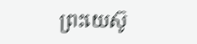ព្រះយេស៊ូ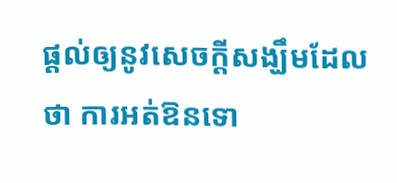ផ្ដល់ឲ្យនូវសេចក្ដីសង្ឃឹមដែលថា ការអត់ឱនទោ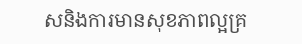សនិងការមានសុខភាពល្អគ្រ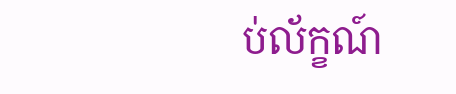ប់ល័ក្ខណ៍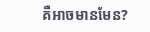គឺអាចមានមែន?